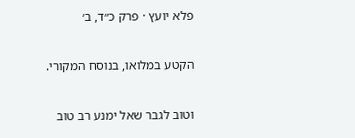פלא יועץ · פרק כ״ד, ב׳

הקטע במלואו, בנוסח המקורי.

וטוב לגבר שאל ימנע רב טוב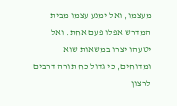מעצמו, ואל ימנע עצמו מבית המדרש אפלו פעם אחת. ואל יטעהו יצרו במשאות שוא ומדוחים, כי גדול כח תורה דרבים לרצון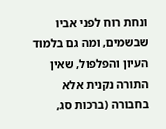ונחת רוח לפני אביו שבשמים, ומה גם בלמוד העיון והפלפול, שאין התורה נקנית אלא בחבורה (ברכות סג,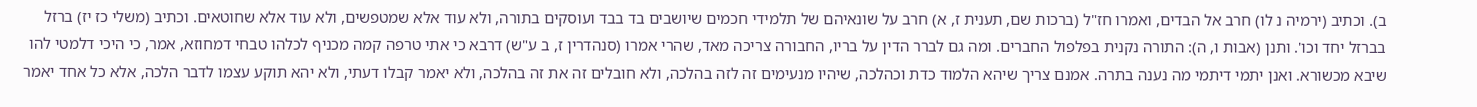ב). וכתיב (ירמיה נ לו) חרב אל הבדים, ואמרו חז"ל (ברכות שם, תענית ז, א) חרב על שונאיהם של תלמידי חכמים שיושבים בד בבד ועוסקים בתורה, ולא עוד אלא שמטפשים, ולא עוד אלא שחוטאים. וכתיב (משלי כז יז) ברזל בברזל יחד וכו'. ותנן (אבות ו, ה): התורה נקנית בפלפול החברים. ומה גם לברר הדין על בריו, החבורה צריכה מאד, שהרי אמרו (סנהדרין ז, ב ע"ש) דרבא כי אתי טרפה קמה מכניף לכלהו טבחי דמחוזא, אמר, כי היכי דלמטי להו שיבא מכשורא. ואנן יתמי דיתמי מה נענה בתרה. אמנם צריך שיהא הלמוד כדת וכהלכה, שיהיו מנעימים זה לזה בהלכה, ולא חובלים זה את זה בהלכה, ולא יאמר קבלו דעתי, ולא יהא תוקע עצמו לדבר הלכה, אלא כל אחד יאמר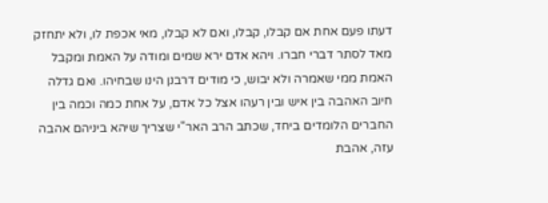דעתו פעם אחת אם קבלו, קבלו, ואם לא קבלו, מאי אכפת לו, ולא יתחזק מאד לסתר דברי חברו. ויהא אדם ירא שמים ומודה על האמת ומקבל האמת ממי שאמרה ולא יבוש, כי מודים דרבנן הינו שבחיהו. ואם גדלה חיוב האהבה בין איש ובין רעהו אצל כל אדם, על אחת כמה וכמה בין החברים הלומדים ביחד, שכתב הרב האר"י שצריך שיהא ביניהם אהבה עזה, אהבת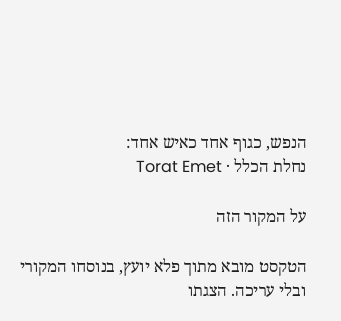הנפש, כגוף אחד כאיש אחד:
נחלת הכלל · Torat Emet

על המקור הזה

הטקסט מובא מתוך פלא יועץ, בנוסחו המקורי ובלי עריכה. הצגתו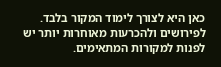כאן היא לצורך לימוד המקור בלבד. לפירושים ולהכרעות מאוחרות יותר יש לפנות למקורות המתאימים.